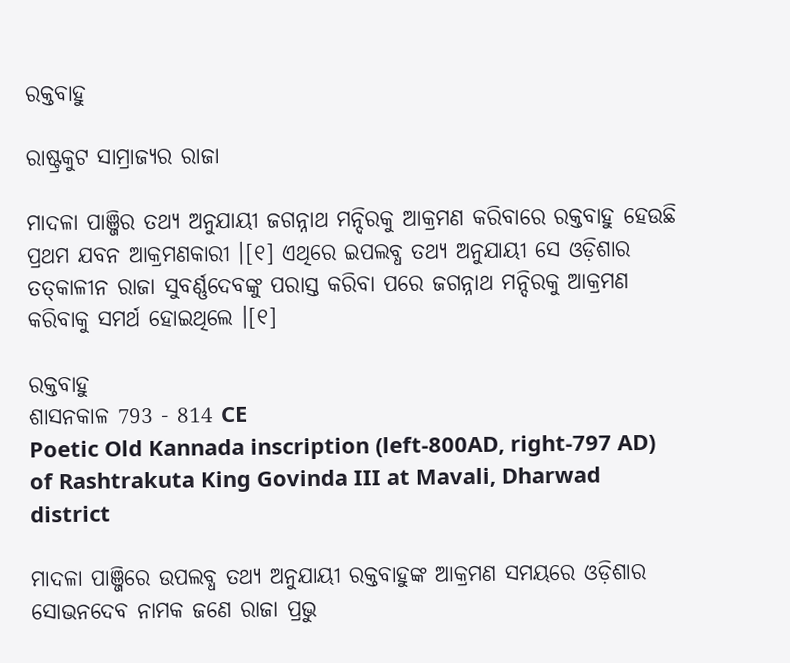ରକ୍ତବାହୁ

ରାଷ୍ଟ୍ରକୁଟ ସାମ୍ରାଜ୍ୟର ରାଜା

ମାଦଳା ପାଞ୍ଜିର ତଥ୍ୟ ଅନୁଯାୟୀ ଜଗନ୍ନାଥ ମନ୍ଦିରକୁ ଆକ୍ରମଣ କରିବାରେ ରକ୍ତବାହୁ ହେଉଛି ପ୍ରଥମ ଯବନ ଆକ୍ରମଣକାରୀ ।[୧] ଏଥିରେ ଇପଲବ୍ଧ ତଥ୍ୟ ଅନୁଯାୟୀ ସେ ଓଡ଼ିଶାର ତତ୍‌କାଳୀନ ରାଜା ସୁବର୍ଣ୍ଣଦେବଙ୍କୁ ପରାସ୍ତ କରିବା ପରେ ଜଗନ୍ନାଥ ମନ୍ଦିରକୁ ଆକ୍ରମଣ କରିବାକୁ ସମର୍ଥ ହୋଇଥିଲେ ।[୧]

ରକ୍ତବାହୁ
ଶାସନକାଳ 793 - 814 CE
Poetic Old Kannada inscription (left-800AD, right-797 AD) of Rashtrakuta King Govinda III at Mavali, Dharwad district

ମାଦଳା ପାଞ୍ଜିରେ ଉପଲବ୍ଧ ତଥ୍ୟ ଅନୁଯାୟୀ ରକ୍ତବାହୁଙ୍କ ଆକ୍ରମଣ ସମୟରେ ଓଡ଼ିଶାର ସୋଭନଦେବ ନାମକ ଜଣେ ରାଜା ପ୍ରଭୁ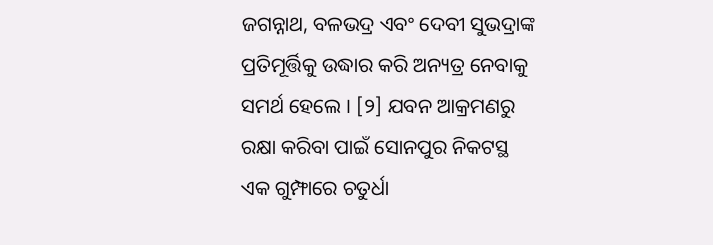ଜଗନ୍ନାଥ, ବଳଭଦ୍ର ଏବଂ ଦେବୀ ସୁଭଦ୍ରାଙ୍କ ପ୍ରତିମୂର୍ତ୍ତିକୁ ଉଦ୍ଧାର କରି ଅନ୍ୟତ୍ର ନେବାକୁ ସମର୍ଥ ହେଲେ । [୨] ଯବନ ଆକ୍ରମଣରୁ ରକ୍ଷା କରିବା ପାଇଁ ସୋନପୁର ନିକଟସ୍ଥ ଏକ ଗୁମ୍ଫାରେ ଚତୁର୍ଧା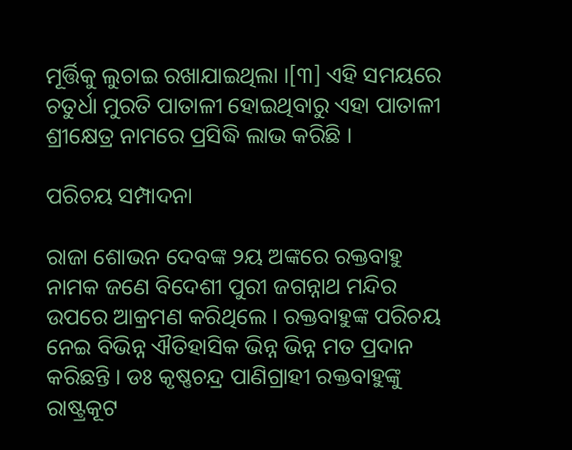ମୂର୍ତ୍ତିକୁ ଲୁଚାଇ ରଖାଯାଇଥିଲା ।[୩] ଏହି ସମୟରେ ଚତୁର୍ଧା ମୁରତି ପାତାଳୀ ହୋଇଥିବାରୁ ଏହା ପାତାଳୀ ଶ୍ରୀକ୍ଷେତ୍ର ନାମରେ ପ୍ରସିଦ୍ଧି ଲାଭ କରିଛି ।

ପରିଚୟ ସମ୍ପାଦନା

ରାଜା ଶୋଭନ ଦେବଙ୍କ ୨ୟ ଅଙ୍କରେ ରକ୍ତବାହୁ ନାମକ ଜଣେ ବିଦେଶୀ ପୁରୀ ଜଗନ୍ନାଥ ମନ୍ଦିର ଉପରେ ଆକ୍ରମଣ କରିଥିଲେ । ରକ୍ତବାହୁଙ୍କ ପରିଚୟ ନେଇ ବିଭିନ୍ନ ଐତିହାସିକ ଭିନ୍ନ ଭିନ୍ନ ମତ ପ୍ରଦାନ କରିଛନ୍ତି । ଡଃ କୃଷ୍ଣଚନ୍ଦ୍ର ପାଣିଗ୍ରାହୀ ରକ୍ତବାହୁଙ୍କୁ ରାଷ୍ଟ୍ରକୂଟ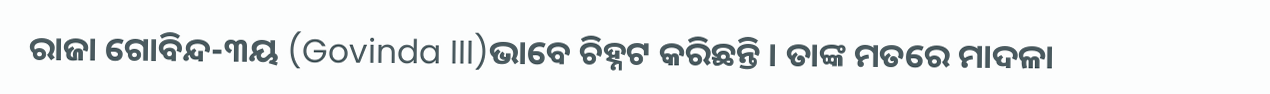ରାଜା ଗୋବିନ୍ଦ-୩ୟ (Govinda III)ଭାବେ ଚିହ୍ନଟ କରିଛନ୍ତି । ତାଙ୍କ ମତରେ ମାଦଳା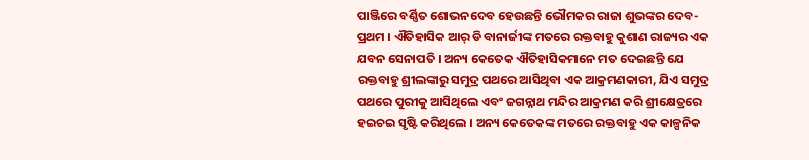ପାଞ୍ଜିରେ ବର୍ଣ୍ଣିତ ଶୋଭନଦେବ ହେଉଛନ୍ତି ଭୌମକର ରାଜା ଶୁଭଙ୍କର ଦେବ-ପ୍ରଥମ । ଐତିହାସିକ ଆର୍ ଡି ବାନାର୍ଜୀଙ୍କ ମତରେ ରକ୍ତବାହୁ କୁଶାଣ ରାଜ୍ୟର ଏକ ଯବନ ସେନାପତି । ଅନ୍ୟ କେତେକ ଐତିହାସିକମାନେ ମତ ଦେଇଛନ୍ତି ଯେ ରକ୍ତବାହୁ ଶ୍ରୀଲଙ୍କାରୁ ସମୁଦ୍ର ପଥରେ ଆସିଥିବା ଏକ ଆକ୍ରମଣକାରୀ, ଯିଏ ସମୁଦ୍ର ପଥରେ ପୁରୀକୁ ଆସିଥିଲେ ଏବଂ ଜଗନ୍ନାଥ ମନ୍ଦିର ଆକ୍ରମଣ କରି ଶ୍ରୀକ୍ଷେତ୍ରରେ ହଇଚଇ ସୃଷ୍ଟି କରିଥିଲେ । ଅନ୍ୟ କେତେକଙ୍କ ମତରେ ରକ୍ତବାହୁ ଏକ କାଳ୍ପନିକ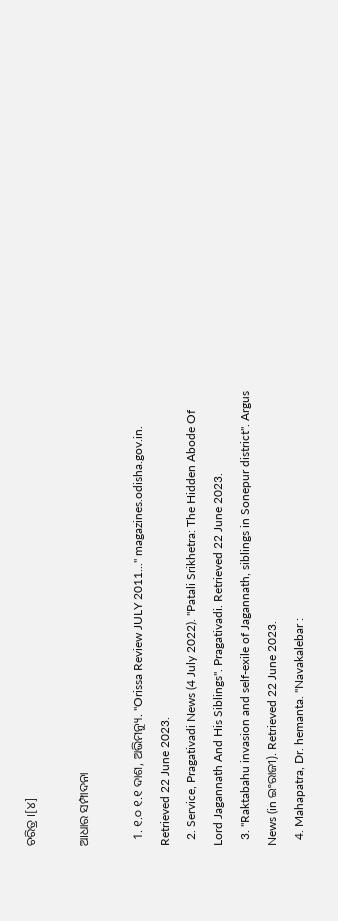ଚରିତ୍ର ।[୪]

ଆଧାର ସମ୍ପାଦନା

  1. ୧.୦ ୧.୧ ଦାଶ, ଅଭିମନ୍ୟୁ. "Orissa Review JULY 2011..." magazines.odisha.gov.in. Retrieved 22 June 2023.
  2. Service, Pragativadi News (4 July 2022). "Patali Srikhetra: The Hidden Abode Of Lord Jagannath And His Siblings". Pragativadi. Retrieved 22 June 2023.
  3. "Raktabahu invasion and self-exile of Jagannath, siblings in Sonepur district". Argus News (in ଇଂରାଜୀ). Retrieved 22 June 2023.
  4. Mahapatra, Dr. hemanta. "Navakalebar :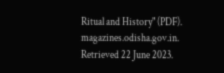Ritual and History" (PDF). magazines.odisha.gov.in. Retrieved 22 June 2023.